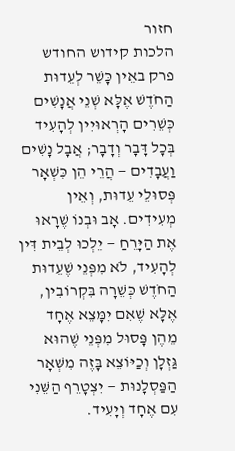חזור
הלכות קידוש החודש
פרק באֵין כָּשֵׁר לְעֵדוּת הַחֹדֶשׁ אֶלָּא שְׁנֵי אֲנָשִׁים כְּשֵׁרִים הָרְאוּיִין לְהָעִיד בְּכָל דָּבָר וְדָבָר; אֲבָל נָשִׁים וַעֲבָדִים — הֲרֵי הֵן כִּשְׁאָר פְּסוּלֵי עֵדוּת, וְאֵין מְעִידִים. אָב וּבְנוֹ שֶׁרָאוּ אֶת הַיָּרֵחַ — יֵלְכוּ לְבֵית דִּין לְהָעִיד, לֹא מִפְּנֵי שֶׁעֵדוּת הַחֹדֶשׁ כְּשֵׁרָה בִּקְרוֹבִין, אֶלָּא שֶׁאִם יִמָּצֵא אֶחָד מֵהֶן פָּסוּל מִפְּנֵי שֶׁהוּא גַּזְלָן וְכַיּוֹצֵא בָּזֶה מִשְּׁאָר הַפַּסְלָנוּת — יִצְטָרֵף הַשֵּׁנִי עִם אֶחָד וְיָעִיד.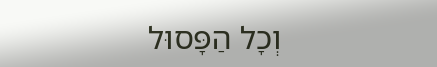וְכָל הַפָּסוּל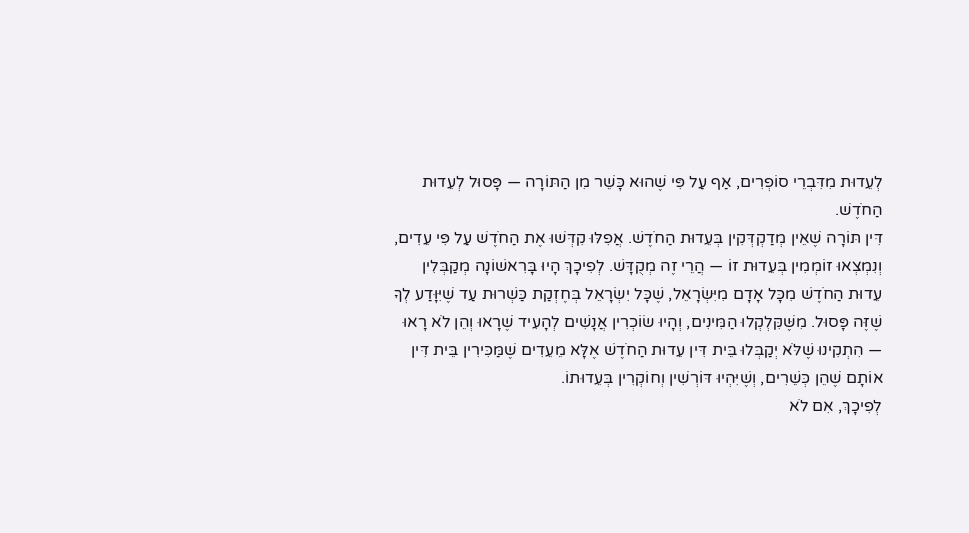לְעֵדוּת מִדִּבְרֵי סוֹפְרִים, אַף עַל פִּי שֶׁהוּא כָּשֵׁר מִן הַתּוֹרָה — פָּסוּל לְעֵדוּת הַחֹדֶשׁ.
דִּין תּוֹרָה שֶׁאֵין מְדַקְדְּקִין בְּעֵדוּת הַחֹדֶשׁ. אֲפִלּוּ קִדְּשׁוּ אֶת הַחֹדֶשׁ עַל פִּי עֵדִים, וְנִמְצְאוּ זוֹמְמִין בְּעֵדוּת זוֹ — הֲרֵי זֶה מְקֻדָּשׁ. לְפִיכָךְ הָיוּ בָּרִאשׁוֹנָה מְקַבְּלִין עֵדוּת הַחֹדֶשׁ מִכָּל אָדָם מִיִּשְׂרָאֵל, שֶׁכָּל יִשְׂרָאֵל בְּחֶזְקַת כַּשְׁרוּת עַד שֶׁיִּוָּדַע לְךָ שֶׁזֶּה פָּסוּל. מִשֶּׁקִּלְקְלוּ הַמִּינִים, וְהָיוּ שׂוֹכְרִין אֲנָשִׁים לְהָעִיד שֶׁרָאוּ וְהֵן לֹא רָאוּ — הִתְקִינוּ שֶׁלֹּא יְקַבְּלוּ בֵּית דִּין עֵדוּת הַחֹדֶשׁ אֶלָּא מֵעֵדִים שֶׁמַּכִּירִין בֵּית דִּין אוֹתָם שֶׁהֵן כְּשֵׁרִים, וְשֶׁיִּהְיוּ דּוֹרְשִׁין וְחוֹקְרִין בְּעֵדוּתוֹ.
לְפִיכָךְ, אִם לֹא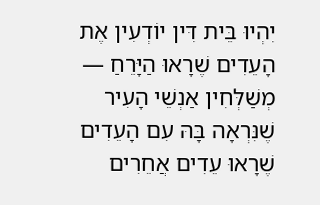יִהְיוּ בֵּית דִּין יוֹדְעִין אֶת הָעֵדִים שֶׁרָאוּ הַיָּרֵחַ — מְשַׁלְּחִין אַנְשֵׁי הָעִיר שֶׁנִּרְאָה בָּהּ עִם הָעֵדִים שֶׁרָאוּ עֵדִים אֲחֵרִים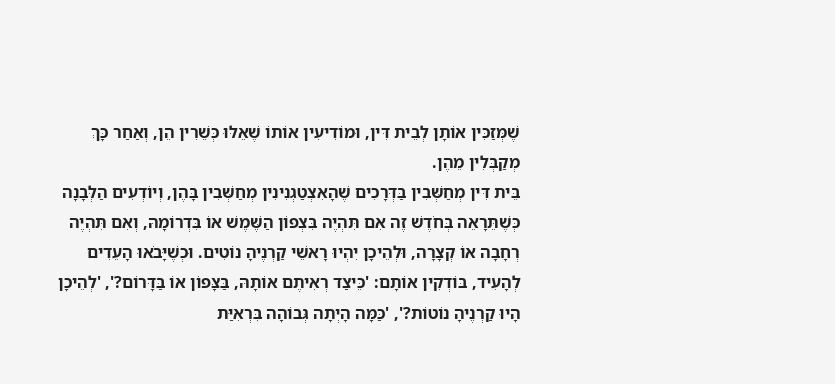שֶׁמְּזַכִּין אוֹתָן לְבֵית דִּין, וּמוֹדִיעִין אוֹתוֹ שֶׁאֵלּוּ כְּשֵׁרִין הֵן, וְאַחַר כָּךְ מְקַבְּלִין מֵהֶן.
בֵּית דִּין מְחַשְּׁבִין בַּדְּרָכִים שֶׁהָאִצְטַגְנִינִין מְחַשְּׁבִין בָּהֶן, וְיוֹדְעִים הַלְּבָנָה כְּשֶׁתֵּרָאֵה בְּחֹדֶשׁ זֶה אִם תִּהְיֶה בִּצְפוֹן הַשֶּׁמֶשׁ אוֹ בִּדְרוֹמָהּ, וְאִם תִּהְיֶה רְחָבָה אוֹ קְצָרָה, וּלְהֵיכָן יִהְיוּ רָאשֵׁי קַרְנֶיהָ נוֹטִים. וּכְשֶׁיָּבֹאוּ הָעֵדִים לְהָעִיד, בּוֹדְקִין אוֹתָם: 'כֵּיצַד רְאִיתֶם אוֹתָהּ, בַּצָּפוֹן אוֹ בַּדָּרוֹם?', 'לְהֵיכָן הָיוּ קַרְנֶיהָ נוֹטוֹת?', 'כַּמָּה הָיְתָה גְּבוֹהָה בִּרְאִיַּת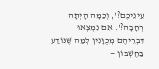עֵינֵיכֶם?', וְכַמָּה הָיְתָה רְחָבָה?'. אִם נִמְצְאוּ דִּבְרֵיהֶם מְכֻוָּנִין לְמַה שֶּׁנּוֹדַע בַּחֶשְׁבּוֹן —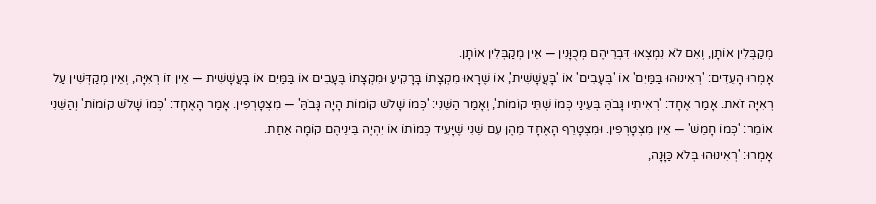מְקַבְּלִין אוֹתָן, וְאִם לֹא נִמְצְאוּ דִּבְרֵיהֶם מְכֻוָּנִין — אֵין מְקַבְּלִין אוֹתָן.
אָמְרוּ הָעֵדִים: 'רְאִינוּהוּ בַּמַּיִם' אוֹ 'בֶּעָבִים' אוֹ 'בָּעֲשָׁשִׁית', אוֹ שֶׁרָאוּ מִקְצָתוֹ בָּרָקִיעַ וּמִקְצָתוֹ בֶּעָבִים אוֹ בַּמַּיִם אוֹ בָּעֲשָׁשִׁית — אֵין זוֹ רְאִיָּה, וְאֵין מְקַדְּשִׁין עַל רְאִיָּה זֹאת. אָמַר אֶחָד: 'רְאִיתִיו גָּבֹהַּ בְּעֵינַי כְּמוֹ שְׁתֵּי קוֹמוֹת', וְאָמַר הַשֵּׁנִי: 'כְּמוֹ שָׁלֹשׁ קוֹמוֹת הָיָה גָּבֹהַּ' — מִצְטָרְפִין. אָמַר הָאֶחָד: 'כְּמוֹ שָׁלֹשׁ קוֹמוֹת' וְהַשֵּׁנִי אוֹמֵר: 'כְּמוֹ חָמֵשׁ' — אֵין מִצְטָרְפִין. וּמִצְטָרֵף הָאֶחָד מֵהֶן עִם שֵׁנִי שֶׁיָּעִיד כְּמוֹתוֹ אוֹ יִהְיֶה בֵּינֵיהֶם קוֹמָה אַחַת.
אָמְרוּ: 'רְאִינוּהוּ בְּלֹא כַּוָּנָה,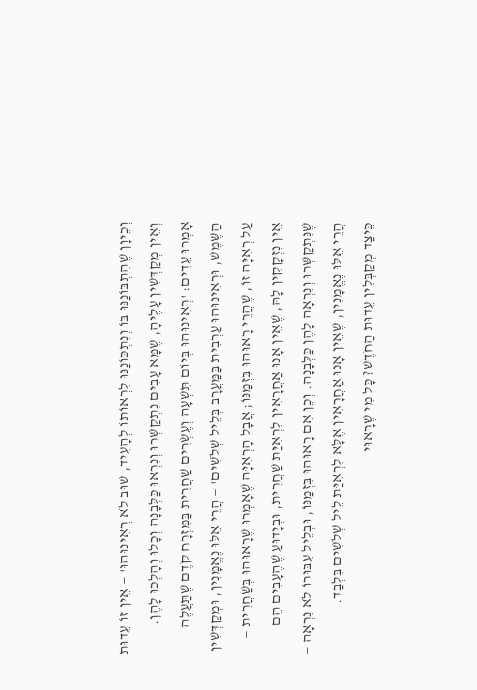וְכֵיוָן שֶׁהִתְבּוֹנַנּוּ בּוֹ וְנִתְכּוֹנַנּוּ לִרְאוֹתוֹ לְהָעִיד, שׁוּב לֹא רְאִינוּהוּ' — אֵין זוֹ עֵדוּת וְאֵין מְקַדְּשִׁין עָלֶיהָ, שֶׁמָּא עָבִים נִתְקַשְּׁרוּ וְנִרְאוּ כַּלְּבָנָה וְכָלוּ וְהָלְכוּ לָהֶן. אָמְרוּ עֵדִים: 'רְאִינוּהוּ בְּיוֹם תִּשְׁעָה וְעֶשְׂרִים שַׁחֲרִית בַּמִּזְרָח קֹדֶם שֶׁתַּעֲלֶה הַשֶּׁמֶשׁ, וּרְאִינוּהוּ עַרְבִית בַּמַּעֲרָב בְּלֵיל שְׁלֹשִׁים' — הֲרֵי אֵלּוּ נֶאֱמָנִין, וּמְקַדְּשִׁין עַל רְאִיָּה זוֹ, שֶׁהֲרֵי רָאוּהוּ בִּזְמַנּוֹ; אֲבָל הָרְאִיָּה שֶׁאָמְרוּ שֶׁרָאוּהוּ בְּשַׁחֲרִית — אֵין נִזְקָקִין לָהּ, שֶׁאֵין אָנוּ אַחֲרָאִין לִרְאִיַּת שַׁחֲרִית, וּבְיָדוּעַ שֶׁהֶעָבִים הֵם שֶׁנִּתְקַשְּׁרוּ וְנִרְאָה לָהֶן כַּלְּבָנָה. וְכֵן אִם רָאוּהוּ בִּזְמַנּוֹ, וּבְלֵיל עִבּוּרוֹ לֹא נִרְאָה — הֲרֵי אֵלּוּ נֶאֱמָנִין, שֶׁאֵין אָנוּ אַחֲרָאִין אֶלָּא לִרְאִיַּת לֵיל שְׁלֹשִׁים בִּלְבַד.
כֵּיצַד מְקַבְּלִין עֵדוּת הַחֹדֶשׁ? כָּל מִי שֶׁרָאוּי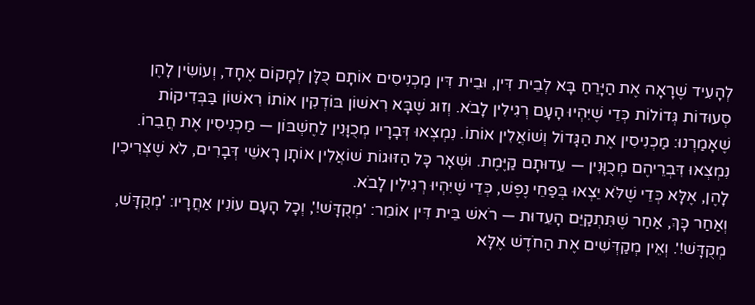לְהָעִיד שֶׁרָאָה אֶת הַיָּרֵחַ בָּא לְבֵית דִּין, וּבֵית דִּין מַכְנִיסִים אוֹתָם כֻּלָּן לְמָקוֹם אֶחָד, וְעוֹשִׂין לָהֶן סְעוּדוֹת גְּדוֹלוֹת כְּדֵי שֶׁיִּהְיוּ הָעָם רְגִילִין לָבֹא. וְזוּג שֶׁבָּא רִאשׁוֹן בּוֹדְקִין אוֹתוֹ רִאשׁוֹן בַּבְּדִיקוֹת שֶׁאָמַרְנוּ: מַכְנִיסִין אֶת הַגָּדוֹל וְשׁוֹאֲלִין אוֹתוֹ. נִמְצְאוּ דְּבָרָיו מְכֻוָּנִין לַחֶשְׁבּוֹן — מַכְנִיסִין אֶת חֲבֵרוֹ. נִמְצְאוּ דִּבְרֵיהֶם מְכֻוָּנִין — עֵדוּתָם קַיֶּמֶת. וּשְׁאָר כָּל הַזּוּגוֹת שׁוֹאֲלִין אוֹתָן רָאשֵׁי דְּבָרִים, לֹא שֶׁצְּרִיכִין לָהֶן, אֶלָּא כְּדֵי שֶׁלֹּא יֵצְאוּ בְּפַחֵי נֶפֶשׁ, כְּדֵי שֶׁיִּהְיוּ רְגִילִין לָבֹא.
וְאַחַר כָּךְ, אַחַר שֶׁתִּתְקַיֵּם הָעֵדוּת — רֹאשׁ בֵּית דִּין אוֹמֵר: 'מְקֻדָּשׁ!', וְכָל הָעָם עוֹנִין אַחֲרָיו: 'מְקֻדָּשׁ, מְקֻדָּשׁ!'. וְאֵין מְקַדְּשִׁים אֶת הַחֹדֶשׁ אֶלָּא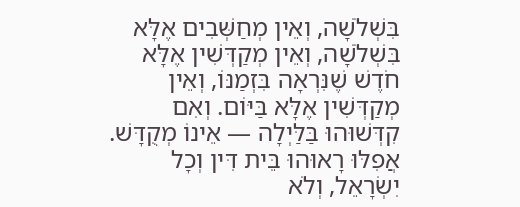בִּשְׁלֹשָׁה, וְאֵין מְחַשְּׁבִים אֶלָּא בִּשְׁלֹשָׁה, וְאֵין מְקַדְּשִׁין אֶלָּא חֹדֶשׁ שֶׁנִּרְאָה בִּזְמַנּוֹ, וְאֵין מְקַדְּשִׁין אֶלָּא בַּיּוֹם. וְאִם קִדְּשׁוּהוּ בַּלַּיְלָה — אֵינוֹ מְקֻדָּשׁ.
אֲפִלּוּ רָאוּהוּ בֵּית דִּין וְכָל יִשְׂרָאֵל, וְלֹא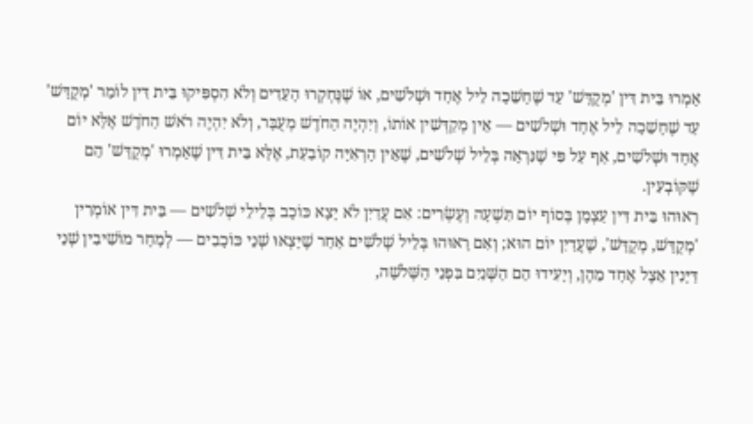אָמְרוּ בֵּית דִּין 'מְקֻדָּשׁ' עַד שֶׁחָשֵׁכָה לֵיל אֶחָד וּשְׁלֹשִׁים, אוֹ שֶׁנֶּחְקְרוּ הָעֵדִים וְלֹא הִסְפִּיקוּ בֵּית דִּין לוֹמַר 'מְקֻדָּשׁ' עַד שֶׁחָשֵׁכָה לֵיל אֶחָד וּשְׁלֹשִׁים — אֵין מְקַדְּשִׁין אוֹתוֹ, וְיִהְיֶה הַחֹדֶשׁ מְעֻבָּר, וְלֹא יִהְיֶה רֹאשׁ הַחֹדֶשׁ אֶלָּא יוֹם אֶחָד וּשְׁלֹשִׁים, אַף עַל פִּי שֶׁנִּרְאָה בְּלֵיל שְׁלֹשִׁים, שֶׁאֵין הָרְאִיָּה קוֹבַעַת, אֶלָּא בֵּית דִּין שֶׁאָמְרוּ 'מְקֻדָּשׁ' הֵם שֶׁקּוֹבְעִין.
רָאוּהוּ בֵּית דִּין עַצְמָן בְּסוֹף יוֹם תִּשְׁעָה וְעֶשְׂרִים: אִם עֲדַיִן לֹא יָצָא כּוֹכָב בְּלֵילֵי שְׁלֹשִׁים — בֵּית דִּין אוֹמְרִין 'מְקֻדָּשׁ, מְקֻדָּשׁ', שֶׁעֲדַיִן יוֹם הוּא; וְאִם רָאוּהוּ בְּלֵיל שְׁלֹשִׁים אַחַר שֶׁיָּצְאוּ שְׁנֵי כּוֹכָבִים — לְמָחָר מוֹשִׁיבִין שְׁנֵי דַּיָּנִין אֵצֶל אֶחָד מֵהֶן, וְיָעִידוּ הֵם הַשְּׁנַיִם בִּפְנֵי הַשְּׁלֹשָׁה,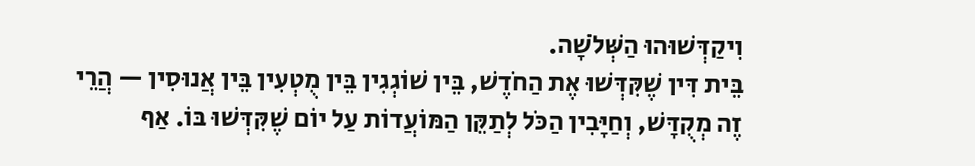וִיקַדְּשׁוּהוּ הַשְּׁלֹשָׁה.
בֵּית דִּין שֶׁקִּדְּשׁוּ אֶת הַחֹדֶשׁ, בֵּין שׁוֹגְגִין בֵּין מֻטְעִין בֵּין אֲנוּסִין — הֲרֵי זֶה מְקֻדָּשׁ, וְחַיָּבִין הַכֹּל לְתַקֵּן הַמּוֹעֲדוֹת עַל יוֹם שֶׁקִּדְּשׁוּ בּוֹ. אַף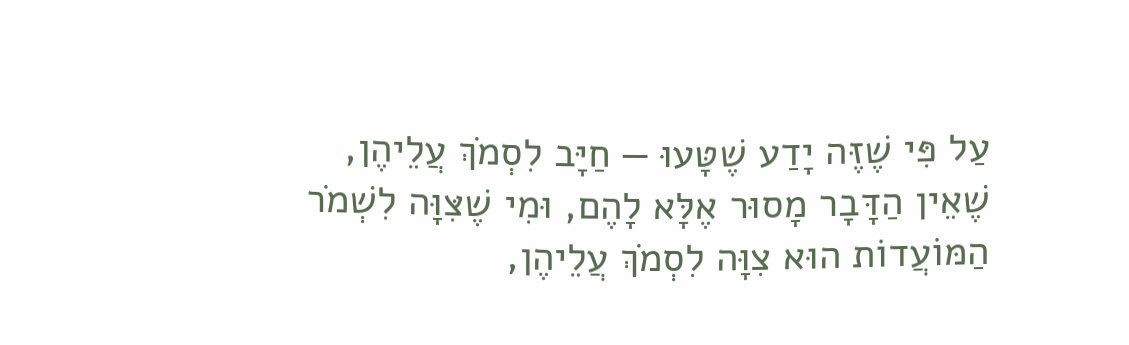עַל פִּי שֶׁזֶּה יָדַע שֶׁטָּעוּ — חַיָּב לִסְמֹךְ עֲלֵיהֶן, שֶׁאֵין הַדָּבָר מָסוּר אֶלָּא לָהֶם, וּמִי שֶׁצִּוָּה לִשְׁמֹר הַמּוֹעֲדוֹת הוּא צִוָּה לִסְמֹךְ עֲלֵיהֶן,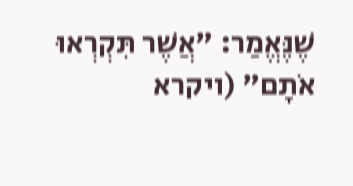שֶׁנֶּאֱמַר: "אֲשֶׁר תִּקְרְאוּ אֹתָם" (ויקרא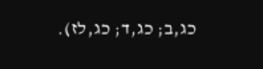כג,ב; כג,ד; כג,לז).